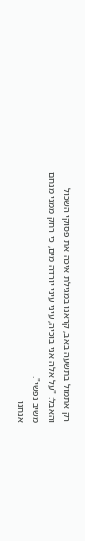רק אתמול בתשעה באב, קראנו במגילת איכה את פסוקי השכול והאבל: "על אלה אני בוכיה, עיני עיני יורדה מים, כי רחק ממני מנחם משיב נפשי".
אנחנו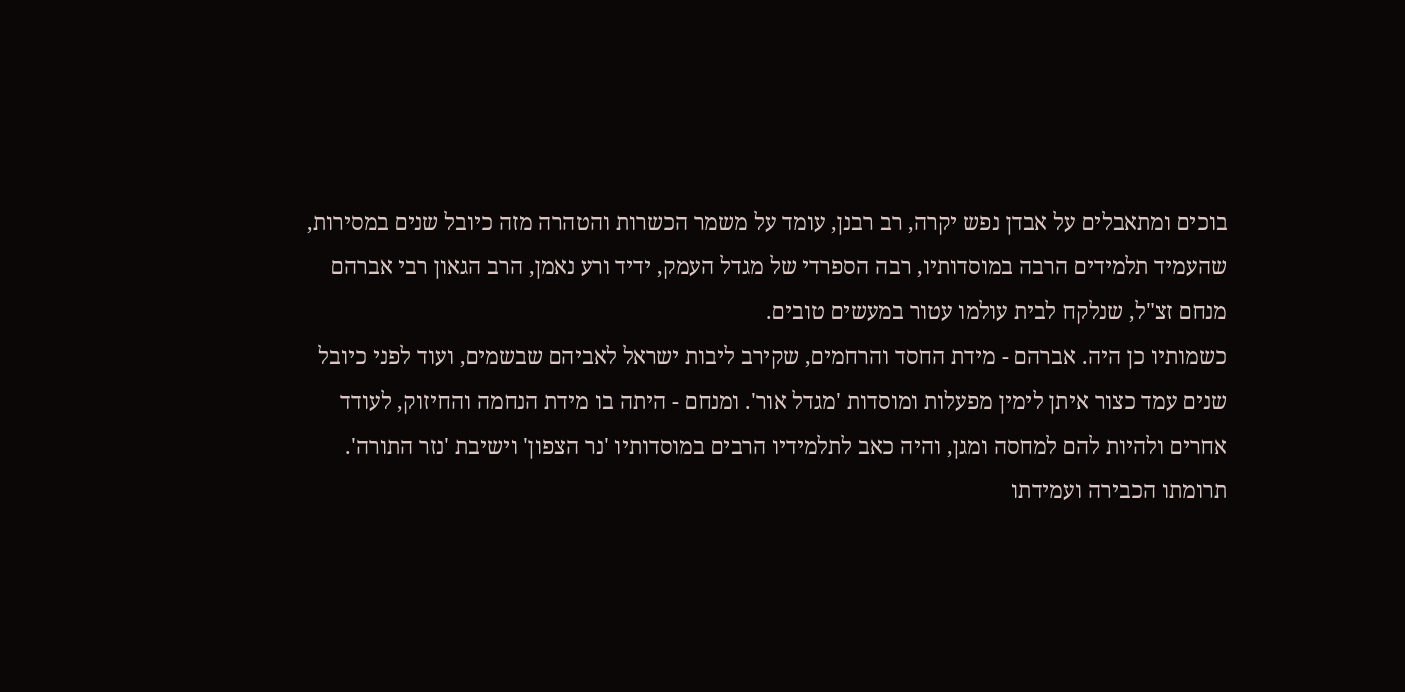בוכים ומתאבלים על אבדן נפש יקרה, רב רבנן, עומד על משמר הכשרות והטהרה מזה כיובל שנים במסירות, שהעמיד תלמידים הרבה במוסדותיו, רבה הספרדי של מגדל העמק, ידיד ורע נאמן, הרב הגאון רבי אברהם מנחם זצ"ל, שנלקח לבית עולמו עטור במעשים טובים.
כשמותיו כן היה. אברהם - מידת החסד והרחמים, שקירב ליבות ישראל לאביהם שבשמים, ועוד לפני כיובל שנים עמד כצור איתן לימין מפעלות ומוסדות 'מגדל אור'. ומנחם - היתה בו מידת הנחמה והחיזוק, לעודד אחרים ולהיות להם למחסה ומגן, והיה כאב לתלמידיו הרבים במוסדותיו 'נר הצפון' וישיבת 'נזר התורה'.
תרומתו הכבירה ועמידתו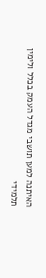האיתנה למען תושבי מגדל העמק בכלל ולימין תלמידי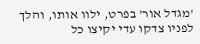'מגדל אור' בפרט, ילוו אותו, והלך לפניו צדקו עדי יקיצו כל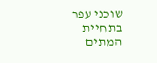שוכני עפר בתחיית המתים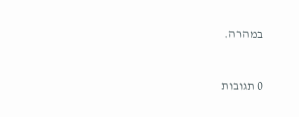במהרה.



0 תגובות